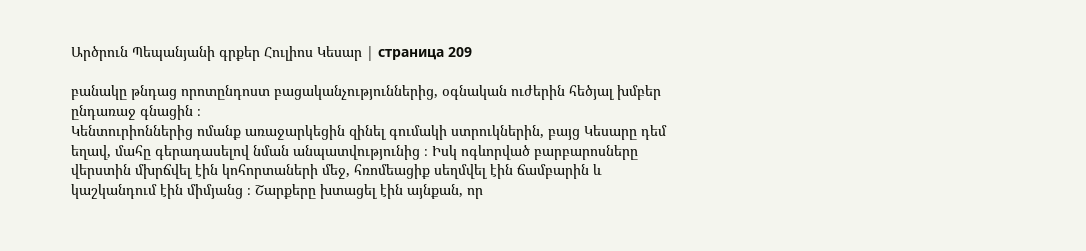Արծրուն Պեպանյանի գրքեր Հուլիոս Կեսար | страница 209

բանակը թնդաց որոտընդոստ բացականչություններից, օգնական ուժերին հեծյալ խմբեր ընդառաջ գնացին ։
Կենտուրիոններից ոմանք առաջարկեցին զինել գումակի ստրուկներին, բայց Կեսարը դեմ եղավ, մահը գերադասելով նման անպատվությունից ։ Իսկ ոգևորված բարբարոսները վերստին մխրճվել էին կոհորտաների մեջ, հռոմեացիք սեղմվել էին ճամբարին և կաշկանդում էին միմյանց ։ Շարքերը խտացել էին այնքան, որ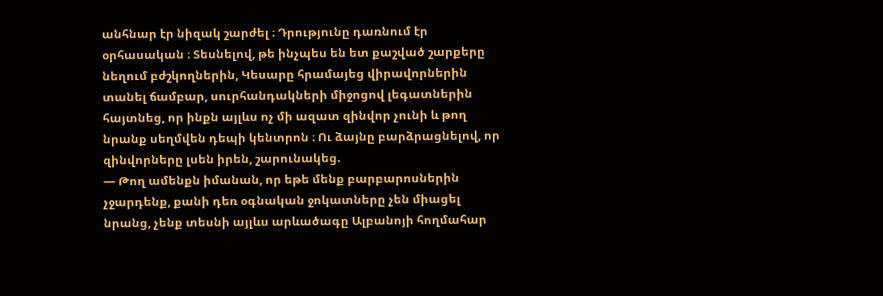անհնար էր նիզակ շարժել ։ Դրությունը դառնում էր օրհասական ։ Տեսնելով, թե ինչպես են ետ քաշված շարքերը նեղում բժշկողներին, Կեսարը հրամայեց վիրավորներին տանել ճամբար, սուրհանդակների միջոցով լեգատներին հայտնեց, որ ինքն այլևս ոչ մի ազատ զինվոր չունի և թող նրանք սեղմվեն դեպի կենտրոն ։ Ու ձայնը բարձրացնելով, որ զինվորները լսեն իրեն, շարունակեց.
— Թող ամենքն իմանան, որ եթե մենք բարբարոսներին չջարդենք, քանի դեռ օգնական ջոկատները չեն միացել նրանց, չենք տեսնի այլևս արևածագը Ալբանոյի հողմահար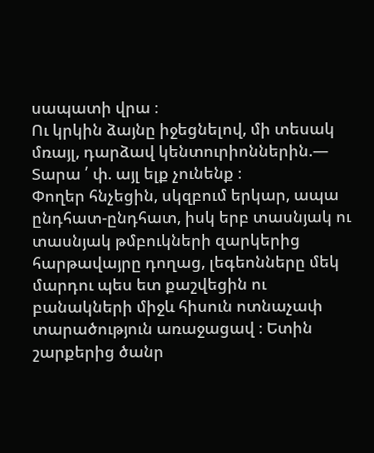սապատի վրա ։
Ու կրկին ձայնը իջեցնելով, մի տեսակ մռայլ, դարձավ կենտուրիոններին.— Տարա ՛ փ. այլ ելք չունենք ։
Փողեր հնչեցին, սկզբում երկար, ապա ընդհատ-ընդհատ, իսկ երբ տասնյակ ու տասնյակ թմբուկների զարկերից հարթավայրը դողաց, լեգեոնները մեկ մարդու պես ետ քաշվեցին ու բանակների միջև հիսուն ոտնաչափ տարածություն առաջացավ ։ Ետին շարքերից ծանր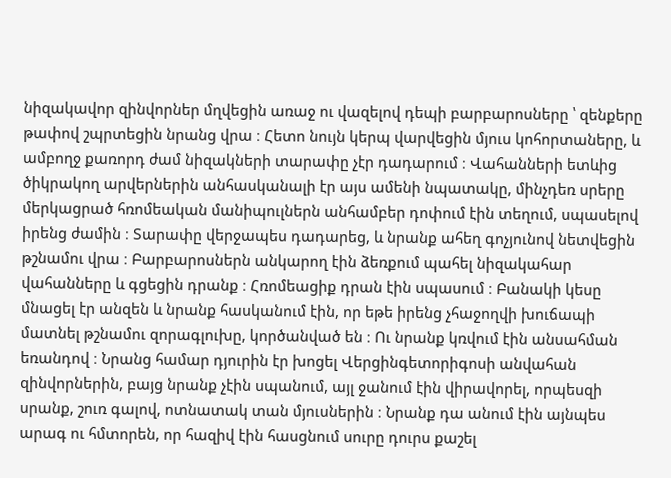նիզակավոր զինվորներ մղվեցին առաջ ու վազելով դեպի բարբարոսները ՝ զենքերը թափով շպրտեցին նրանց վրա ։ Հետո նույն կերպ վարվեցին մյուս կոհորտաները, և ամբողջ քառորդ ժամ նիզակների տարափը չէր դադարում ։ Վահանների ետևից ծիկրակող արվերներին անհասկանալի էր այս ամենի նպատակը, մինչդեռ սրերը մերկացրած հռոմեական մանիպուլներն անհամբեր դոփում էին տեղում, սպասելով իրենց ժամին ։ Տարափը վերջապես դադարեց, և նրանք ահեղ գոչյունով նետվեցին թշնամու վրա ։ Բարբարոսներն անկարող էին ձեռքում պահել նիզակահար վահանները և գցեցին դրանք ։ Հռոմեացիք դրան էին սպասում ։ Բանակի կեսը մնացել էր անզեն և նրանք հասկանում էին, որ եթե իրենց չհաջողվի խուճապի մատնել թշնամու զորագլուխը, կործանված են ։ Ու նրանք կռվում էին անսահման եռանդով ։ Նրանց համար դյուրին էր խոցել Վերցինգետորիգոսի անվահան զինվորներին, բայց նրանք չէին սպանում, այլ ջանում էին վիրավորել, որպեսզի սրանք, շուռ գալով, ոտնատակ տան մյուսներին ։ Նրանք դա անում էին այնպես արագ ու հմտորեն, որ հազիվ էին հասցնում սուրը դուրս քաշել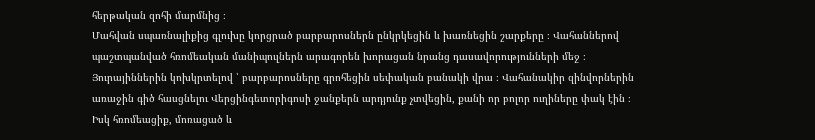հերթական զոհի մարմնից ։
Մահվան սպառնալիքից գլուխը կորցրած բարբարոսներն ընկրկեցին և խառնեցին շարքերը ։ Վահաններով պաշտպանված հռոմեական մանիպուլներն արագորեն խորացան նրանց դասավորությունների մեջ ։ Յուրայիններին կոխկրտելով ՝ բարբարոսները գրոհեցին սեփական բանակի վրա ։ Վահանակիր զինվորներին առաջին գիծ հասցնելու Վերցինգետորիգոսի ջանքերն արդյունք չտվեցին, քանի որ բոլոր ուղիները փակ էին ։ Իսկ հռոմեացիք, մոռացած և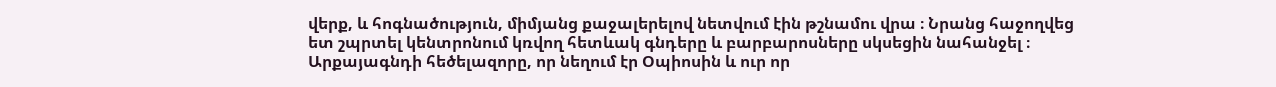վերք, և հոգնածություն, միմյանց քաջալերելով նետվում էին թշնամու վրա ։ Նրանց հաջողվեց ետ շպրտել կենտրոնում կռվող հետևակ գնդերը և բարբարոսները սկսեցին նահանջել ։ Արքայագնդի հեծելազորը, որ նեղում էր Օպիոսին և ուր որ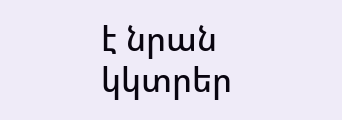է նրան կկտրեր